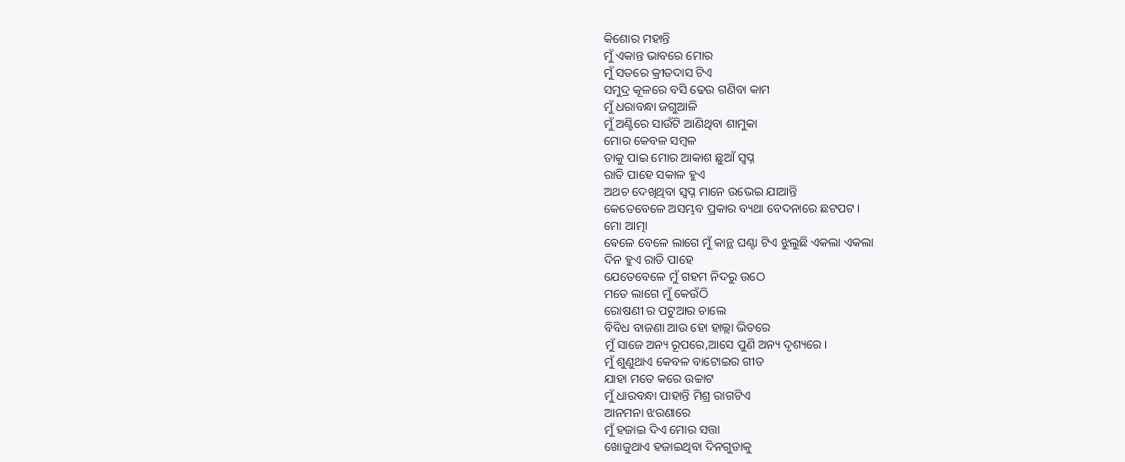କିଶୋର ମହାନ୍ତି
ମୁଁ ଏକାନ୍ତ ଭାବରେ ମୋର
ମୁଁ ସତରେ କ୍ରୀତଦାସ ଟିଏ
ସମୁଦ୍ର କୂଳରେ ବସି ଢେଉ ଗଣିବା କାମ
ମୁଁ ଧରାବନ୍ଧା ଜଗୁଆଳି
ମୁଁ ଅଣ୍ଟିରେ ସାଉଁଟି ଆଣିଥିବା ଶାମୁକା
ମୋର କେବଳ ସମ୍ବଳ
ତାକୁ ପାଇ ମୋର ଆକାଶ ଛୁଆଁ ସ୍ବପ୍ନ
ରାତି ପାହେ ସକାଳ ହୁଏ
ଅଥଚ ଦେଖିଥିବା ସ୍ବପ୍ନ ମାନେ ଉଭେଇ ଯାଆନ୍ତି
କେତେବେଳେ ଅସମ୍ଭବ ପ୍ରକାର ବ୍ୟଥା ବେଦନାରେ ଛଟପଟ ।
ମୋ ଆତ୍ମା
ଵେଳେ ବେଳେ ଲାଗେ ମୁଁ କାନ୍ଥ ଘଣ୍ଟା ଟିଏ ଝୁଲୁଛି ଏକଲା ଏକଲା
ଦିନ ହୁଏ ରାତି ପାହେ
ଯେତେବେଳେ ମୁଁ ଗହମ ନିଦରୁ ଉଠେ
ମତେ ଲାଗେ ମୁଁ କେଉଁଠି
ରୋଷଣୀ ର ପଟୁଆର ଚାଲେ
ବିବିଧ ବାଜଣା ଆଉ ହୋ ହାଲ୍ଲା ଭିତରେ
ମୁଁ ସାଜେ ଅନ୍ୟ ରୂପରେ,ଆସେ ପୁଣି ଅନ୍ୟ ଦୃଶ୍ୟରେ ।
ମୁଁ ଶୁଣୁଥାଏ କେବଳ ବାଟୋଇର ଗୀତ
ଯାହା ମତେ କରେ ଉଚ୍ଚାଟ
ମୁଁ ଧାରବନ୍ଧା ପାହାନ୍ତି ମିଶ୍ର ରାଗଟିଏ
ଆନମନା ଝରଣାରେ
ମୁଁ ହଜାଇ ଦିଏ ମୋର ସତ୍ତା
ଖୋଜୁଥାଏ ହଜାଇଥିବା ଦିନଗୁଡାକୁ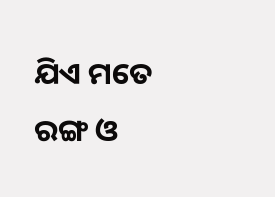ଯିଏ ମତେ ରଙ୍ଗ ଓ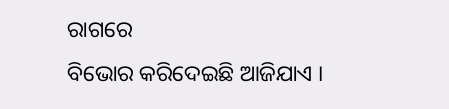ରାଗରେ
ବିଭୋର କରିଦେଇଛି ଆଜିଯାଏ ।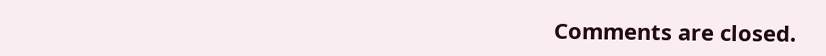Comments are closed.